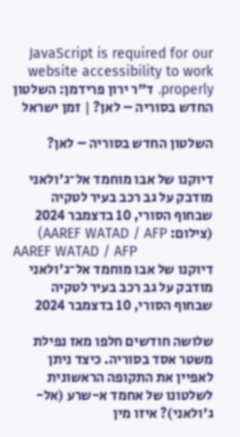JavaScript is required for our website accessibility to work properly. ד"ר ירון פרידמן: השלטון החדש בסוריה – לאן? | זמן ישראל

השלטון החדש בסוריה – לאן?

דיוקנו של אבו מוחמד אל־ג'ולאני מודבק על גב רכב בעיר לטקיה שבחוף הסורי, 10 בדצמבר 2024 (צילום: AAREF WATAD / AFP)
AAREF WATAD / AFP
דיוקנו של אבו מוחמד אל־ג'ולאני מודבק על גב רכב בעיר לטקיה שבחוף הסורי, 10 בדצמבר 2024

שלושה חודשים חלפו מאז נפילת משטר אסד בסוריה. כיצד ניתן לאפיין את התקופה הראשונית לשלטונו של אחמד א-שרע (אל-ג'ולאני)? איזו מין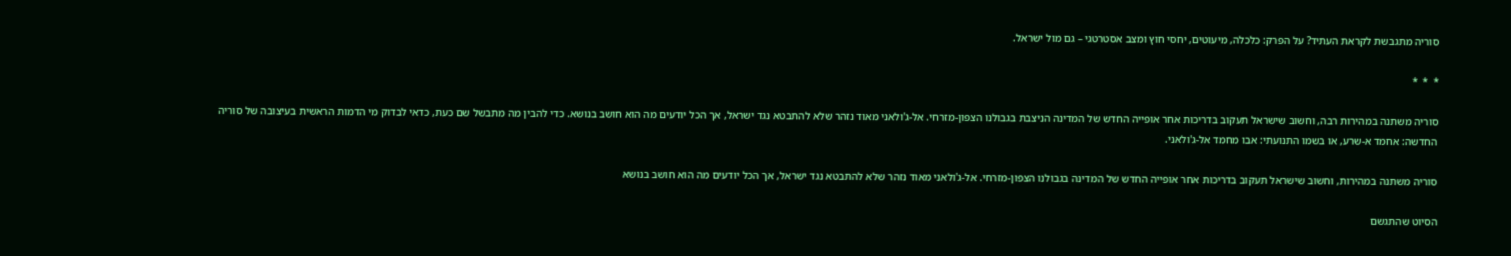סוריה מתגבשת לקראת העתיד? על הפרק: כלכלה, מיעוטים, יחסי חוץ ומצב אסטרטגי – גם מול ישראל.

*  *  *

סוריה משתנה במהירות רבה, וחשוב שישראל תעקוב בדריכות אחר אופייה החדש של המדינה הניצבת בגבולנו הצפון-מזרחי. אל-ג'ולאני מאוד נזהר שלא להתבטא נגד ישראל, אך הכל יודעים מה הוא חושב בנושא. כדי להבין מה מתבשל שם כעת, כדאי לבדוק מי הדמות הראשית בעיצובה של סוריה החדשה: אחמד א-שרע, או בשמו התנועתי: אבו מחמד אל-ג'ולאני.

סוריה משתנה במהירות, וחשוב שישראל תעקוב בדריכות אחר אופייה החדש של המדינה בגבולנו הצפון-מזרחי. אל-ג'ולאני מאוד נזהר שלא להתבטא נגד ישראל, אך הכל יודעים מה הוא חושב בנושא

הסיוט שהתגשם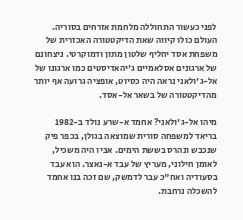לפני כעשור התחוללה מלחמת אזרחים בסוריה. העולם כולו קיווה שאת הדיקטטורה האכזרית של משפחת אסד יחליף שלטון מתון ודמוקרטי. ניצחונם של ארגונים אסלאמיים ג'יהאדיסטים כמו ארגונו של אל-ג'ולאני נראה היה כסיוט, אופציה גרועה אף יותר מהדיקטטורה של בשאר אל-אסד.

מיהו אל-ג'ולאני? אחמד א-שרע נולד ב-1982 בריאד למשפחה סורית שמוצאה בגולן, בכפר פיק שנכבש ונהרס בששת הימים. אביו היה משכיל, לאומן חילוני, מעריץ של עבד א-נאצר. הוא עבד בסעודיה ואח"כ עבר לדמשק, שם זכה בנו אחמד להשכלה נרחבת.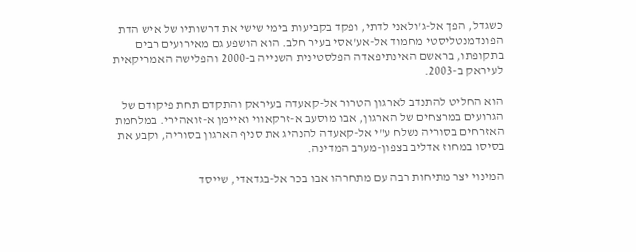כשגדל, הפך אל-ג'ולאני לדתי, ופקד בקביעות בימי שישי את דרשותיו של איש הדת הפונדמנטליסטי מחמוד אל-אע'אסי בעיר חלב. הוא הושפע גם מאירועים רבים בתקופתו, בראשם האינתיפאדה הפלסטינית השנייה ב-2000 והפלישה האמריקאית לעיראק ב-2003.

הוא החליט להתנדב לארגון הטרור אל-קאעדה בעיראק והתקדם תחת פיקודם של הגרועים במרצחים של הארגון, אבו מוסעב א-זרקאווי ואיימן א-זואהירי. במלחמת האזרחים בסוריה נשלח ע"י אל-קאעדה להנהיג את סניף הארגון בסוריה, וקבע את בסיסו במחוז אדליב בצפון-מערב המדינה.

המינוי יצר מתיחות רבה עם מתחרהו אבו בכר אל-בגדאדי, שייסד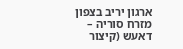ארגון יריב בצפון מזרח סוריה – דאעש (קיצור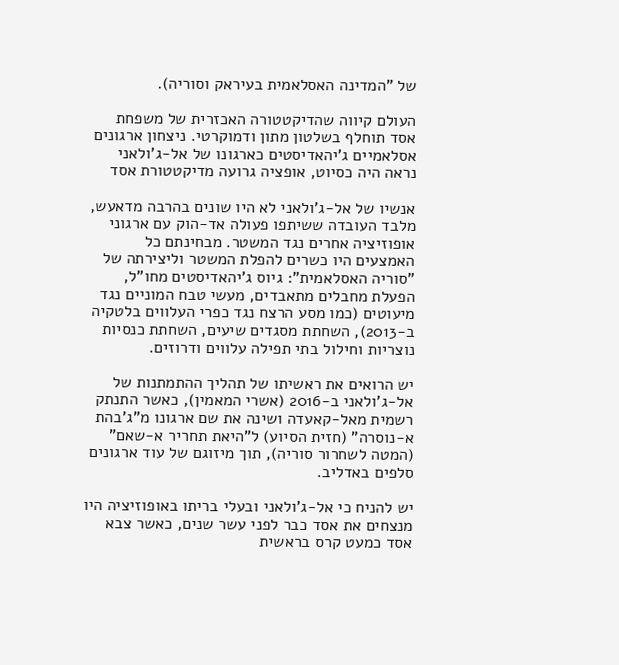של "המדינה האסלאמית בעיראק וסוריה).

העולם קיווה שהדיקטטורה האכזרית של משפחת אסד תוחלף בשלטון מתון ודמוקרטי. ניצחון ארגונים אסלאמיים ג'יהאדיסטים כארגונו של אל-ג'ולאני נראה היה כסיוט, אופציה גרועה מדיקטטורת אסד

אנשיו של אל-ג'ולאני לא היו שונים בהרבה מדאעש, מלבד העובדה ששיתפו פעולה אד-הוק עם ארגוני אופוזיציה אחרים נגד המשטר. מבחינתם כל האמצעים היו כשרים להפלת המשטר וליצירתה של "סוריה האסלאמית": גיוס ג'יהאדיסטים מחו"ל, הפעלת מחבלים מתאבדים, מעשי טבח המוניים נגד מיעוטים (כמו מסע הרצח נגד כפרי העלווים בלטקיה ב-2013), השחתת מסגדים שיעים, השחתת כנסיות נוצריות וחילול בתי תפילה עלווים ודרוזים.

יש הרואים את ראשיתו של תהליך ההתמתנות של אל-ג'ולאני ב-2016 (אשרי המאמין), כאשר התנתק רשמית מאל-קאעדה ושינה את שם ארגונו מ"ג'בהת א-נוסרה" (חזית הסיוע) ל"היאת תחריר א-שאם" (המטה לשחרור סוריה), תוך מיזוגם של עוד ארגונים סלפים באדליב.

יש להניח כי אל-ג'ולאני ובעלי בריתו באופוזיציה היו מנצחים את אסד כבר לפני עשר שנים, כאשר צבא אסד כמעט קרס בראשית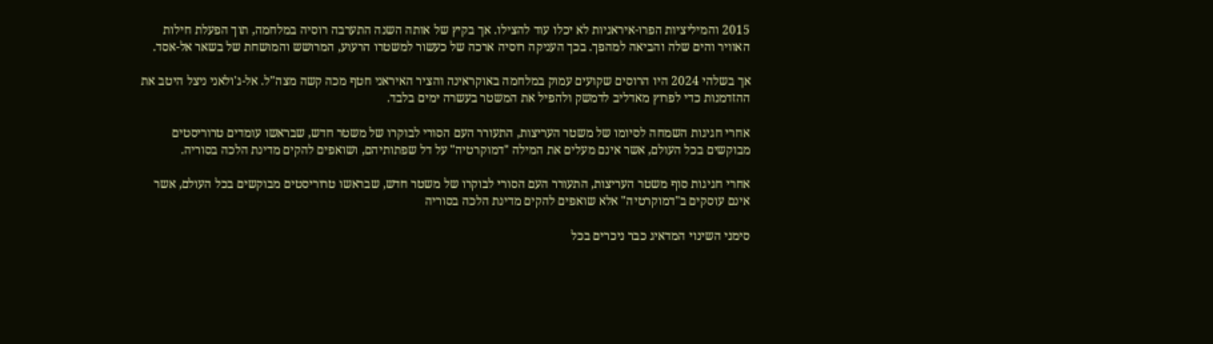2015 והמיליציות הפרו-איראניות לא יכלו עוד להצילו. אך בקיץ של אותה השנה התערבה רוסיה במלחמה, תוך הפעלת חילות האוויר והים שלה והביאה למהפך. בכך העניקה רוסיה ארכה של כעשור למשטרו הרעוע, המרושש והמושחת של בשאר אל-אסד.

אך בשלהי 2024 היו הרוסים שקועים עמוק במלחמה באוקראינה והציר האיראני חטף מכה קשה מצה"ל. אל-ג'ולאני ניצל היטב את ההזדמנות כדי לפרוץ מאדליב לדמשק ולהפיל את המשטר בעשרה ימים בלבד.

אחרי חגיגות השמחה לסיומו של משטר העריצות, התעורר העם הסורי לבוקרו של משטר חדש, שבראשו עומדים טרוריסטים מבוקשים בכל העולם, אשר אינם מעלים את המילה "דמוקרטיה" על דל שפתותיהם, ושואפים להקים מדינת הלכה בסוריה.

אחרי חגיגות סוף משטר העריצות, התעורר העם הסורי לבוקרו של משטר חדש, שבראשו טרוריסטים מבוקשים בכל העולם, אשר אינם עוסקים ב"דמוקרטיה" אלא שואפים להקים מדינת הלכה בסוריה

סימני השינוי המדאיג כבר ניכרים בכל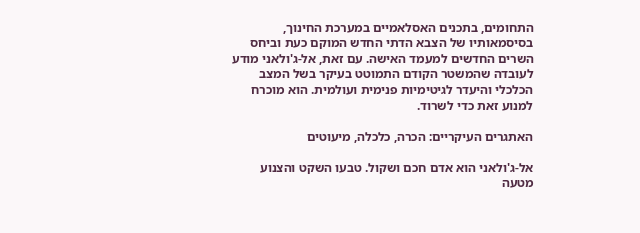התחומים, בתכנים האסלאמיים במערכת החינוך, בסיסמאותיו של הצבא הדתי החדש המוקם כעת וביחס השרים החדשים למעמד האישה. עם זאת, אל-ג'ולאני מודע לעובדה שהמשטר הקודם התמוטט בעיקר בשל המצב הכלכלי והיעדר לגיטימיות פנימית ועולמית. הוא מוכרח למנוע זאת כדי לשרוד.

האתגרים העיקריים: הכרה, כלכלה, מיעוטים

אל-ג'ולאני הוא אדם חכם ושקול. טבעו השקט והצנוע מטעה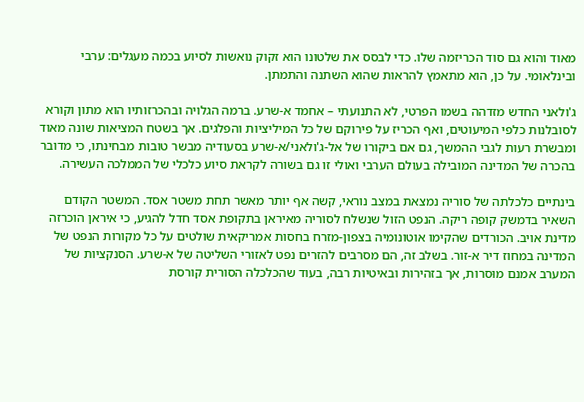מאוד והוא גם סוד הכריזמה שלו. כדי לבסס את שלטונו הוא זקוק נואשות לסיוע בכמה מעגלים: ערבי ובינלאומי. על כן, הוא מתאמץ להראות שהוא השתנה והתמתן.

ג'ולאני החדש מזדהה בשמו הפרטי, לא התנועתי – אחמד א-שרע. ברמה הגלויה ובהכרזותיו הוא מתון וקורא לסובלנות כלפי המיעוטים, ואף הכריז על פירוקם של כל המיליציות והפלגים. אך בשטח המציאות שונה מאוד ומבשרת רעות לגבי ההמשך, גם אם ביקורו של אל-ג'ולאני/א-שרע בסעודיה מבשר טובות מבחינתו, כי מדובר בהכרה של המדינה המובילה בעולם הערבי ואולי זו גם בשורה לקראת סיוע כלכלי של הממלכה העשירה.

בינתיים כלכלתה של סוריה נמצאת במצב נוראי, קשה אף יותר מאשר תחת משטר אסד. המשטר הקודם השאיר בדמשק קופה ריקה. הנפט הזול שנשלח לסוריה מאיראן בתקופת אסד חדל להגיע, כי איראן הוכרזה מדינת אויב. הכורדים שהקימו אוטונומיה בצפון-מזרח בחסות אמריקאית שולטים על כל מקורות הנפט של המדינה במחוז דיר א-זור. בשלב זה, הם מסרבים להזרים נפט לאזורי השליטה של א-שרע. הסנקציות של המערב אמנם מוּסרות, אך בזהירות ובאיטיות רבה, בעוד שהכלכלה הסורית קורסת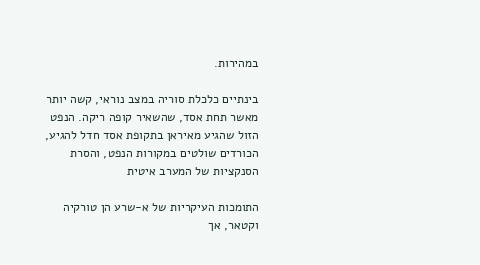במהירות.

בינתיים כלכלת סוריה במצב נוראי, קשה יותר מאשר תחת אסד, שהשאיר קופה ריקה. הנפט הזול שהגיע מאיראן בתקופת אסד חדל להגיע, הכורדים שולטים במקורות הנפט, והסרת הסנקציות של המערב איטית

התומכות העיקריות של א-שרע הן טורקיה וקטאר, אך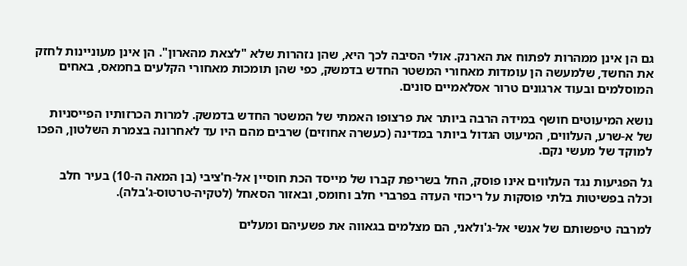גם הן אינן ממהרות לפתוח את הארנק. אולי הסיבה לכך היא, שהן נזהרות שלא "לצאת מהארון". הן אינן מעוניינות לחזק את החשד, שלמעשה הן עומדות מאחורי המשטר החדש בדמשק, כפי שהן תומכות מאחורי הקלעים בחמאס, באחים המוסלמים ובעוד ארגונים טרור אסלאמיים סונים.

נושא המיעוטים חושף במידה הרבה ביותר את פרצופו האמתי של המשטר החדש בדמשק. למרות הכרזותיו הפייסניות של א-שרע, העלווים, המיעוט הגדול ביותר במדינה (כעשרה אחוזים) שרבים מהם היו עד לאחרונה בצמרת השלטון, הפכו למוקד של מעשי נקם.

גל הפגיעות נגד העלווים אינו פוסק, החל בשריפת קברו של מייסד הכת חוסיין אל-ח'ציבי (בן המאה ה-10) בעיר חלב וכלה בפשיטות בלתי פוסקות על ריכוזי העדה בפרברי חלב וחומס, ובאזור הסאחל (לטקיה-טרטוס-ג'בלה).

למרבה טיפשותם של אנשי אל-ג'ולאני, הם מצלמים בגאווה את פשעיהם ומעלים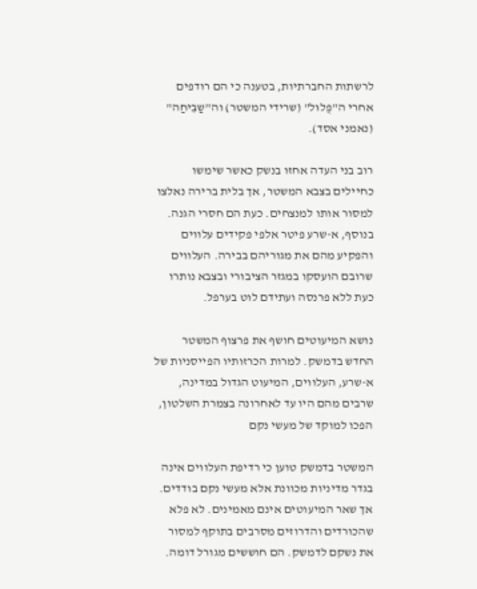לרשתות החברתיות, בטענה כי הם רודפים אחרי ה"פֻלוּל" (שרידי המשטר) וה"שַבִּיחַה" (נאמני אסד).

רוב בני העדה אחזו בנשק כאשר שימשו כחיילים בצבא המשטר, אך בלית ברירה נאלצו למסור אותו למנצחים. כעת הם חסרי הגנה. בנוסף, א-שרע פיטר אלפי פקידים עלווים והפקיע מהם את מגוריהם בבירה. העלווים שרובם הועסקו במגזר הציבורי ובצבא נותרו כעת ללא פרנסה ועתידם לוט בערפל.

נושא המיעוטים חושף את פרצוף המשטר החדש בדמשק. למרות הכרזותיו הפייסניות של א-שרע, העלווים, המיעוט הגדול במדינה, שרבים מהם היו עד לאחרונה בצמרת השלטון, הפכו למוקד של מעשי נקם

המשטר בדמשק טוען כי רדיפת העלווים אינה בגדר מדיניות מכוונת אלא מעשי נקם בודדים. אך שאר המיעוטים אינם מאמינים. לא פלא שהכורדים והדרוזים מסרבים בתוקף למסור את נשקם לדמשק. הם חוששים מגורל דומה.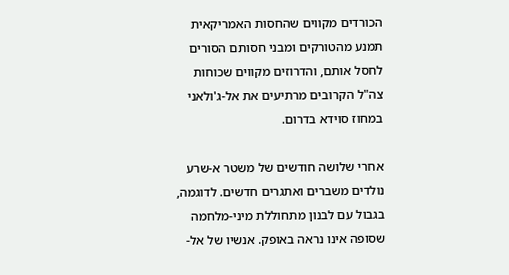הכורדים מקווים שהחסות האמריקאית תמנע מהטורקים ומבני חסותם הסורים לחסל אותם, והדרוזים מקווים שכוחות צה"ל הקרובים מרתיעים את אל-ג'ולאני במחוז סוידא בדרום.

אחרי שלושה חודשים של משטר א-שרע נולדים משברים ואתגרים חדשים. לדוגמה, בגבול עם לבנון מתחוללת מיני-מלחמה שסופה אינו נראה באופק. אנשיו של אל-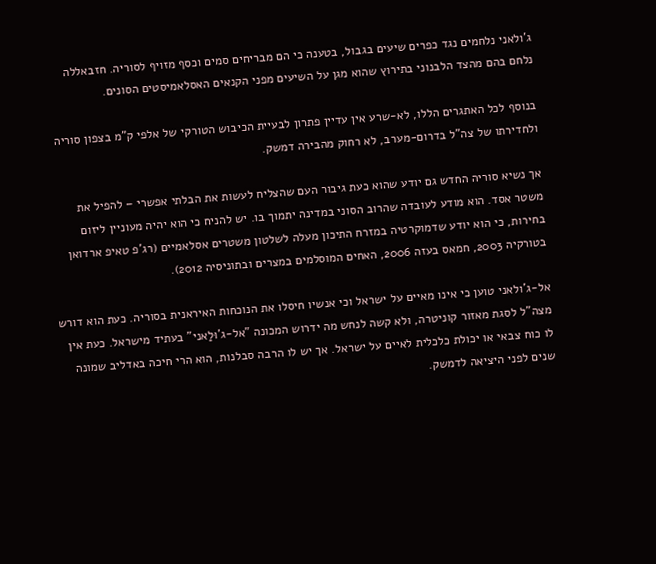ג'ולאני נלחמים נגד כפרים שיעים בגבול, בטענה כי הם מבריחים סמים וכסף מזויף לסוריה. חזבאללה נלחם בהם מהצד הלבנוני בתירוץ שהוא מגן על השיעים מפני הקנאים האסלאמיסטים הסונים.

בנוסף לכל האתגרים הללו, לא-שרע אין עדיין פתרון לבעיית הכיבוש הטורקי של אלפי ק"מ בצפון סוריה ולחדירתו של צה"ל בדרום-מערב, לא רחוק מהבירה דמשק.

אך נשיא סוריה החדש גם יודע שהוא כעת גיבור העם שהצליח לעשות את הבלתי אפשרי – להפיל את משטר אסד. הוא מודע לעובדה שהרוב הסוני במדינה יתמוך בו. יש להניח כי הוא יהיה מעוניין ליזום בחירות, כי הוא יודע שדמוקרטיה במזרח התיכון מעלה לשלטון משטרים אסלאמיים (רג'פ טאיפ ארדואן בטורקיה 2003, חמאס בעזה 2006, האחים המוסלמים במצרים ובתוניסיה 2012).

אל-ג'ולאני טוען כי אינו מאיים על ישראל וכי אנשיו חיסלו את הנוכחות האיראנית בסוריה. כעת הוא דורש מצה"ל לסגת מאזור קוניטרה, ולא קשה לנחש מה ידרוש המכונה "אל-ג'וּלַאני" בעתיד מישראל. כעת אין לו כוח צבאי או יכולת כלכלית לאיים על ישראל. אך יש לו הרבה סבלנות, הוא הרי חיכה באדליב שמונה שנים לפני היציאה לדמשק.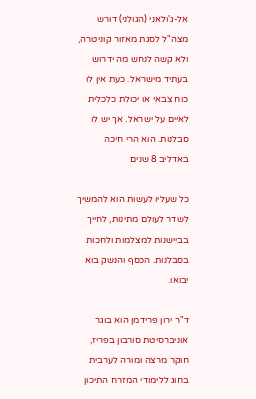אל-ג'ולאני (הגולני) דורש מצה"ל לסגת מאזור קוניטרה, ולא קשה לנחש מה ידרוש בעתיד מישראל. כעת אין לו כוח צבאי או יכולת כלכלית לאיים על ישראל. אך יש לו סבלנות. הוא הרי חיכה באדליב 8 שנים

כל שעליו לעשות הוא להמשיך לשדר לעולם מתינות, לחייך בביישנות למצלמות ולחכות בסבלנות. הכסף והנשק בוא יבואו.

ד"ר ירון פרידמן הוא בוגר אוניברסיטת סורבון בפריז, חוקר מרצה ומורה לערבית בחוג ללימודי המזרח התיכון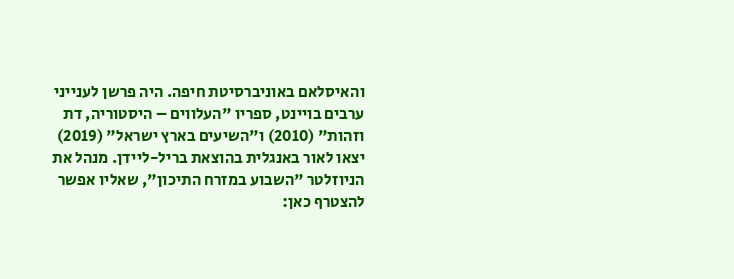והאיסלאם באוניברסיטת חיפה. היה פרשן לענייני ערבים בויינט, ספריו "העלווים – היסטוריה, דת וזהות" (2010) ו"השיעים בארץ ישראל" (2019) יצאו לאור באנגלית בהוצאת בריל-ליידן. מנהל את הניוזלטר "השבוע במזרח התיכון", שאליו אפשר להצטרף כאן: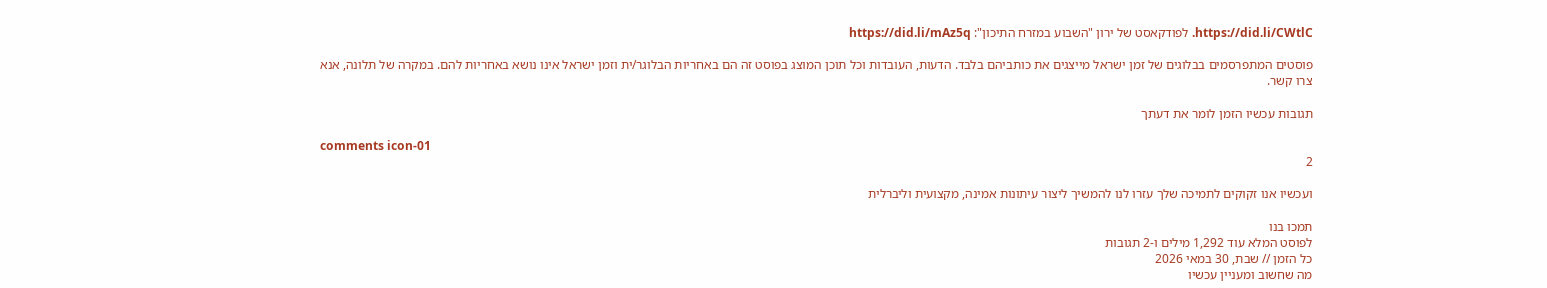https://did.li/CWtlC. לפודקאסט של ירון "השבוע במזרח התיכון": https://did.li/mAz5q

פוסטים המתפרסמים בבלוגים של זמן ישראל מייצגים את כותביהם בלבד. הדעות, העובדות וכל תוכן המוצג בפוסט זה הם באחריות הבלוגר/ית וזמן ישראל אינו נושא באחריות להם. במקרה של תלונה, אנא צרו קשר.

תגובות עכשיו הזמן לומר את דעתך

comments icon-01
2

ועכשיו אנו זקוקים לתמיכה שלך עזרו לנו להמשיך ליצור עיתונות אמינה, מקצועית וליברלית

תמכו בנו
לפוסט המלא עוד 1,292 מילים ו-2 תגובות
כל הזמן // שבת, 30 במאי 2026
מה שחשוב ומעניין עכשיו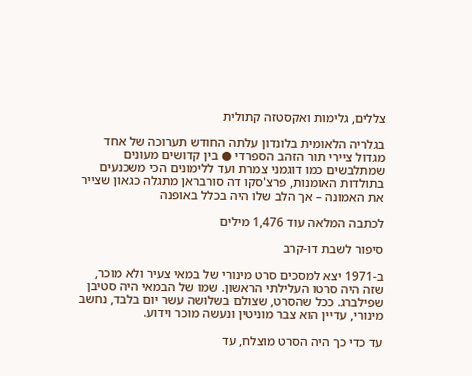צללים, גלימות ואקסטזה קתולית

בגלריה הלאומית בלונדון עלתה החודש תערוכה של אחד מגדול ציירי תור הזהב הספרדי ● בין קדושים מעונים שמתלבשים כמו דוגמני צמרת ועד ללימונים הכי משכנעים בתולדות האומנות, פרצ'סקו דה סורבראן מתגלה כגאון שצייר את האמונה – אך הלב שלו היה בכלל באופנה

לכתבה המלאה עוד 1,476 מילים

סיפור לשבת דו-קרב

ב-1971 יצא למסכים סרט מינורי של במאי צעיר ולא מוכר, שזה היה סרטו העלילתי הראשון. שמו של הבמאי היה סטיבן שפילברג. ככל שהסרט, שצולם בשלושה עשר יום בלבד, נחשב מינורי, עדיין הוא צבר מוניטין ונעשה מוכר וידוע.

עד כדי כך היה הסרט מוצלח, עד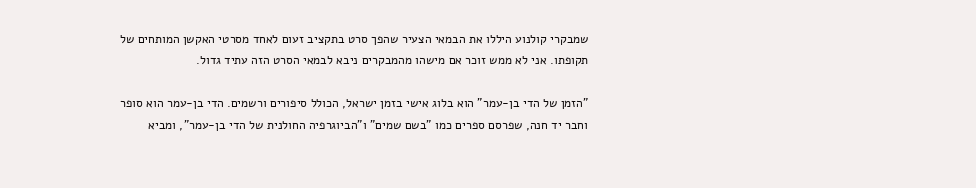שמבקרי קולנוע היללו את הבמאי הצעיר שהפך סרט בתקציב זעום לאחד מסרטי האקשן המותחים של תקופתו. אני לא ממש זוכר אם מישהו מהמבקרים ניבא לבמאי הסרט הזה עתיד גדול.

"הזמן של הדי בן-עמר" הוא בלוג אישי בזמן ישראל, הכולל סיפורים ורשמים. הדי בן-עמר הוא סופר וחבר יד חנה, שפרסם ספרים כמו "בשם שמים" ו"הביוגרפיה החולנית של הדי בן-עמר", ומביא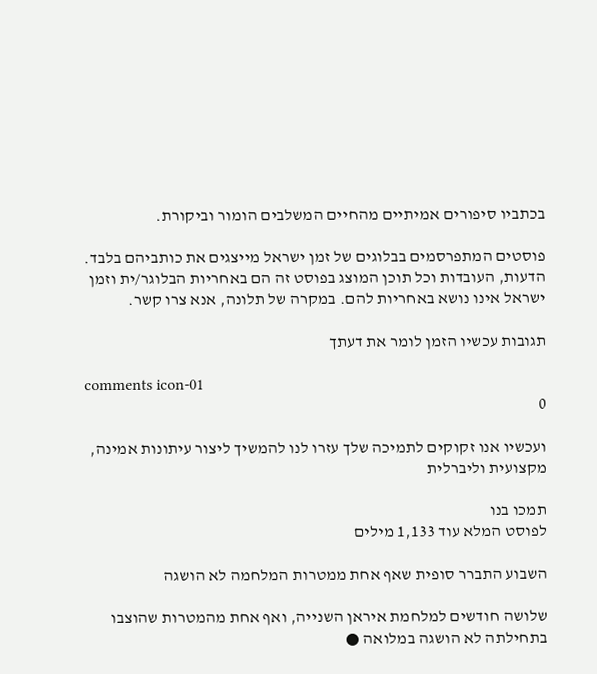בכתביו סיפורים אמיתיים מהחיים המשלבים הומור וביקורת.

פוסטים המתפרסמים בבלוגים של זמן ישראל מייצגים את כותביהם בלבד. הדעות, העובדות וכל תוכן המוצג בפוסט זה הם באחריות הבלוגר/ית וזמן ישראל אינו נושא באחריות להם. במקרה של תלונה, אנא צרו קשר.

תגובות עכשיו הזמן לומר את דעתך

comments icon-01
0

ועכשיו אנו זקוקים לתמיכה שלך עזרו לנו להמשיך ליצור עיתונות אמינה, מקצועית וליברלית

תמכו בנו
לפוסט המלא עוד 1,133 מילים

השבוע התברר סופית שאף אחת ממטרות המלחמה לא הושגה

שלושה חודשים למלחמת איראן השנייה, ואף אחת מהמטרות שהוצבו בתחילתה לא הושגה במלואה ●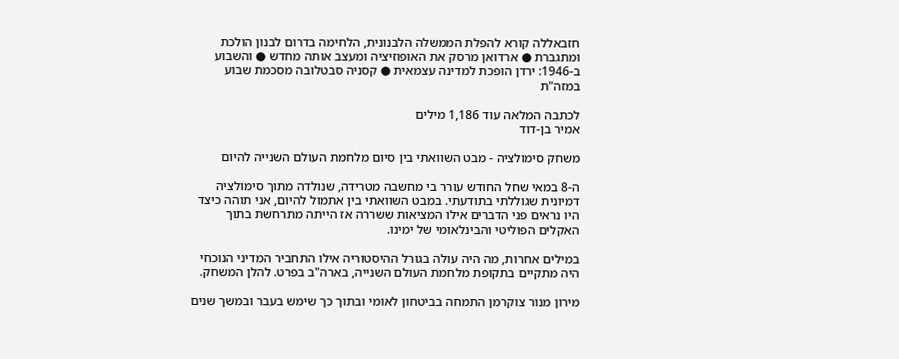חזבאללה קורא להפלת הממשלה הלבנונית, הלחימה בדרום לבנון הולכת ומתגברת ● ארדואן מרסק את האופוזיציה ומעצב אותה מחדש ● והשבוע ב-1946: ירדן הופכת למדינה עצמאית ● קסניה סבטלובה מסכמת שבוע במזה"ת

לכתבה המלאה עוד 1,186 מילים
אמיר בן-דוד

משחק סימולציה - מבט השוואתי בין סיום מלחמת העולם השנייה להיום

ה-8 במאי שחל החודש עורר בי מחשבה מטרידה, שנולדה מתוך סימולציה דמיונית שגוללתי בתודעתי. במבט השוואתי בין אתמול להיום, אני תוהה כיצד היו נראים פני הדברים אילו המציאות ששררה אז הייתה מתרחשת בתוך האקלים הפוליטי והבינלאומי של ימינו.

במילים אחרות, מה היה עולה בגורל ההיסטוריה אילו התחביר המדיני הנוכחי היה מתקיים בתקופת מלחמת העולם השנייה, בארה"ב בפרט. להלן המשחק.

מירון מנור צוקרמן התמחה בביטחון לאומי ובתוך כך שימש בעבר ובמשך שנים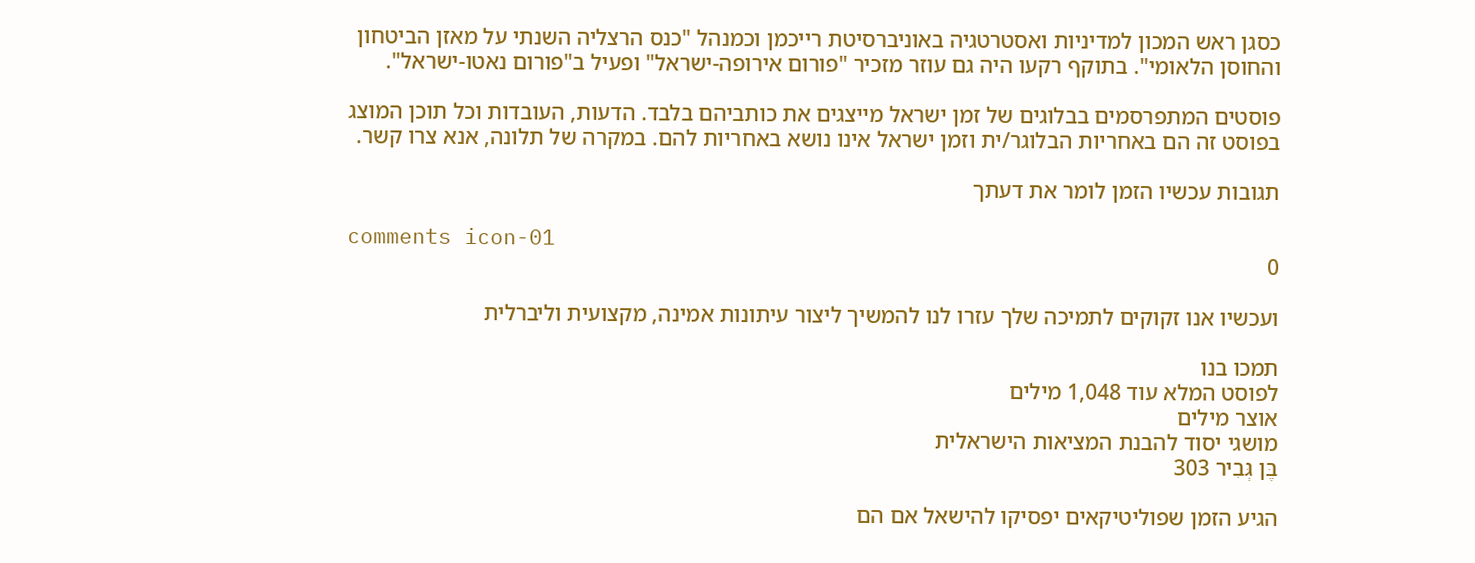כסגן ראש המכון למדיניות ואסטרטגיה באוניברסיטת רייכמן וכמנהל "כנס הרצליה השנתי על מאזן הביטחון והחוסן הלאומי". בתוקף רקעו היה גם עוזר מזכיר "פורום אירופה-ישראל" ופעיל ב"פורום נאטו-ישראל".

פוסטים המתפרסמים בבלוגים של זמן ישראל מייצגים את כותביהם בלבד. הדעות, העובדות וכל תוכן המוצג בפוסט זה הם באחריות הבלוגר/ית וזמן ישראל אינו נושא באחריות להם. במקרה של תלונה, אנא צרו קשר.

תגובות עכשיו הזמן לומר את דעתך

comments icon-01
0

ועכשיו אנו זקוקים לתמיכה שלך עזרו לנו להמשיך ליצור עיתונות אמינה, מקצועית וליברלית

תמכו בנו
לפוסט המלא עוד 1,048 מילים
אוצר מילים
מושגי יסוד להבנת המציאות הישראלית
בֶּן גְּבִיר 303

הגיע הזמן שפוליטיקאים יפסיקו להישאל אם הם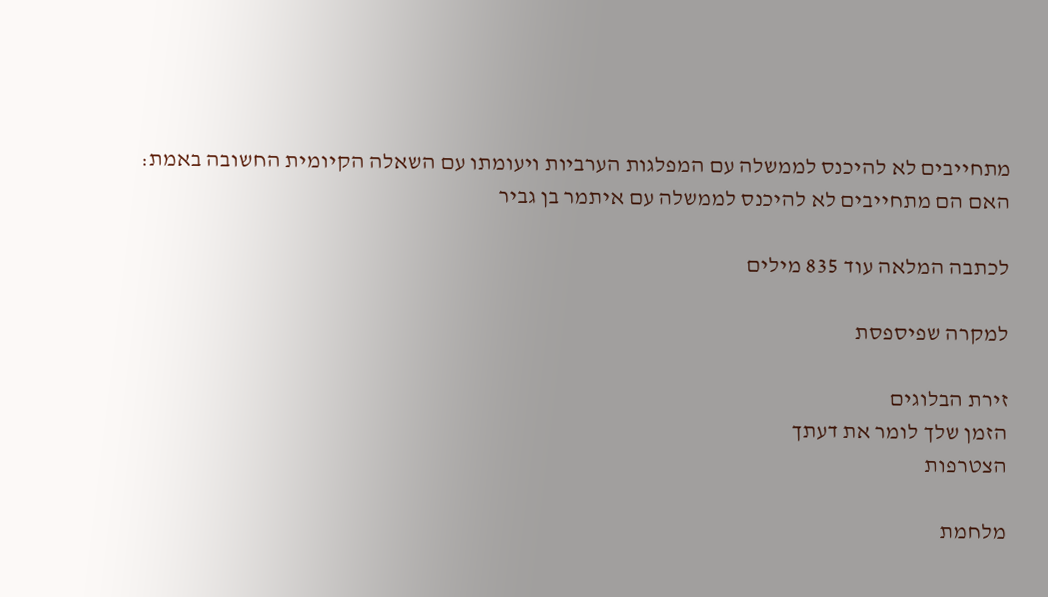מתחייבים לא להיכנס לממשלה עם המפלגות הערביות ויעומתו עם השאלה הקיומית החשובה באמת: האם הם מתחייבים לא להיכנס לממשלה עם איתמר בן גביר

לכתבה המלאה עוד 835 מילים

למקרה שפיספסת

זירת הבלוגים
הזמן שלך לומר את דעתך
הצטרפות

מלחמת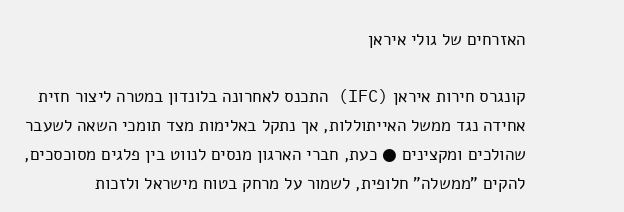האזרחים של גולי איראן

קונגרס חירות איראן (IFC) התכנס לאחרונה בלונדון במטרה ליצור חזית אחידה נגד ממשל האייתוללות, אך נתקל באלימות מצד תומכי השאה לשעבר שהולכים ומקצינים ● כעת, חברי הארגון מנסים לנווט בין פלגים מסוכסכים, להקים "ממשלה" חלופית, לשמור על מרחק בטוח מישראל ולזכות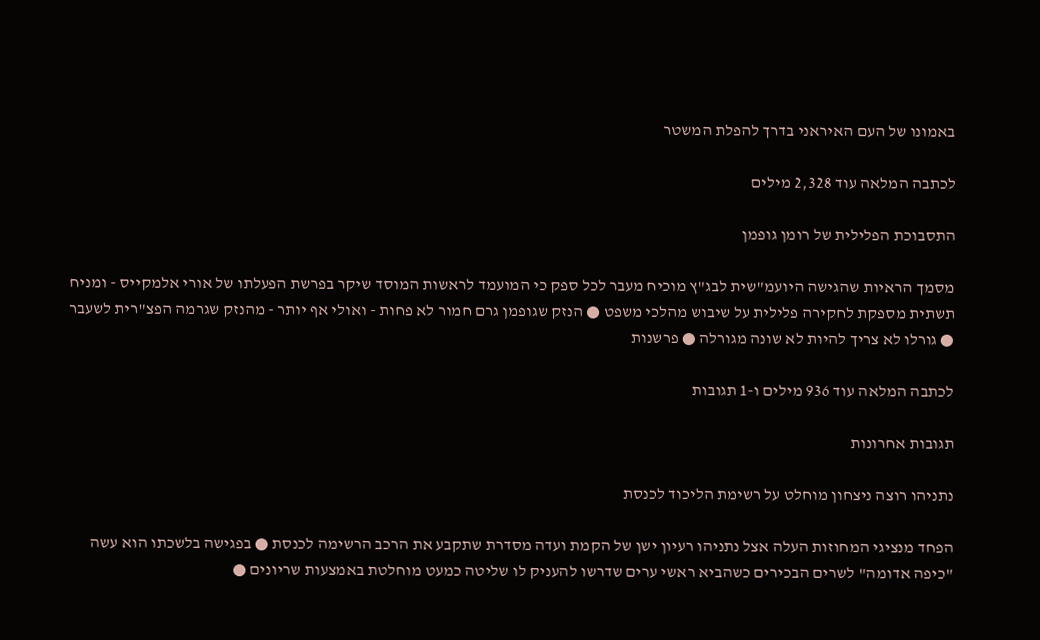באמונו של העם האיראני בדרך להפלת המשטר

לכתבה המלאה עוד 2,328 מילים

התסבוכת הפלילית של רומן גופמן

מסמך הראיות שהגישה היועמ"שית לבג"ץ מוכיח מעבר לכל ספק כי המועמד לראשות המוסד שיקר בפרשת הפעלתו של אורי אלמקייס - ומניח תשתית מספקת לחקירה פלילית על שיבוש מהלכי משפט ● הנזק שגופמן גרם חמור לא פחות - ואולי אף יותר - מהנזק שגרמה הפצ"רית לשעבר ● גורלו לא צריך להיות לא שונה מגורלה ● פרשנות

לכתבה המלאה עוד 936 מילים ו-1 תגובות

תגובות אחרונות

נתניהו רוצה ניצחון מוחלט על רשימת הליכוד לכנסת

הפחד מנציגי המחוזות העלה אצל נתניהו רעיון ישן של הקמת ועדה מסדרת שתקבע את הרכב הרשימה לכנסת ● בפגישה בלשכתו הוא עשה "כיפה אדומה" לשרים הבכירים כשהביא ראשי ערים שדרשו להעניק לו שליטה כמעט מוחלטת באמצעות שריונים ●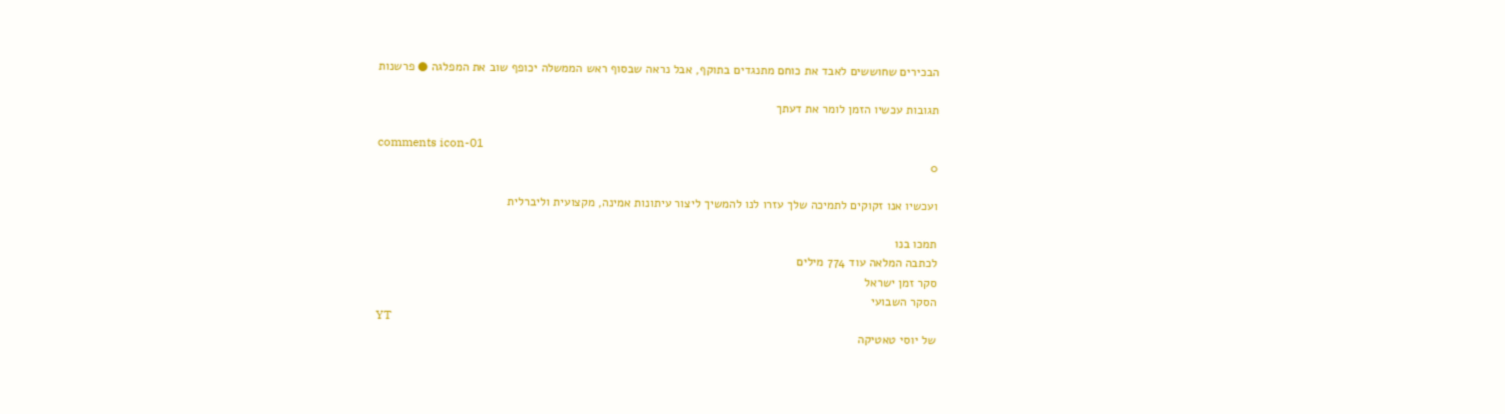הבכירים שחוששים לאבד את כוחם מתנגדים בתוקף, אבל נראה שבסוף ראש הממשלה יכופף שוב את המפלגה ● פרשנות

תגובות עכשיו הזמן לומר את דעתך

comments icon-01
0

ועכשיו אנו זקוקים לתמיכה שלך עזרו לנו להמשיך ליצור עיתונות אמינה, מקצועית וליברלית

תמכו בנו
לכתבה המלאה עוד 774 מילים
סקר זמן ישראל
הסקר השבועי
YT
של יוסי טאטיקה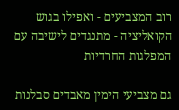רוב המצביעים - ואפילו בגוש הקואליציה - מתנגדים לישיבה עם המפלגות החרדיות

גם מצביעי הימין מאבדים סבלנות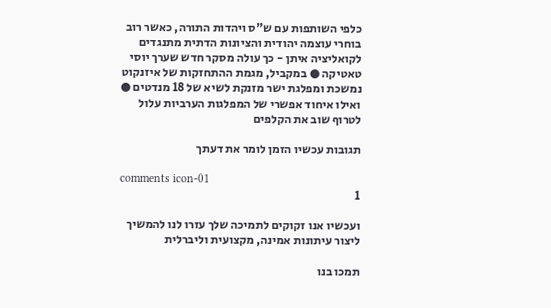כלפי השותפות עם ש"ס ויהדות התורה, כאשר רוב בוחרי עוצמה יהודית והציונות הדתית מתנגדים לקואליציה איתן - כך עולה מסקר חדש שערך יוסי טאטיקה ● במקביל, מגמת ההתחזקות של איזנקוט נמשכת ומפלגת ישר מזנקת לשיא של 18 מנדטים ● ואילו איחוד אפשרי של המפלגות הערביות עלול לטרוף שוב את הקלפים

תגובות עכשיו הזמן לומר את דעתך

comments icon-01
1

ועכשיו אנו זקוקים לתמיכה שלך עזרו לנו להמשיך ליצור עיתונות אמינה, מקצועית וליברלית

תמכו בנו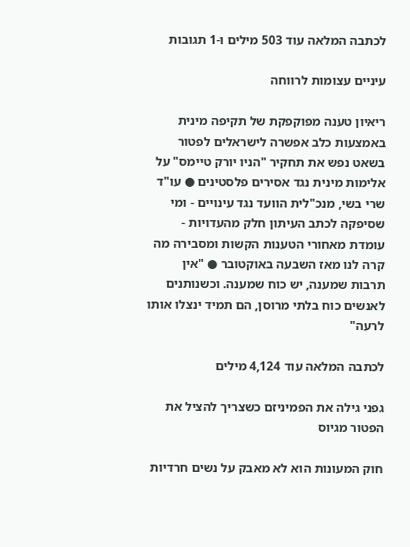לכתבה המלאה עוד 503 מילים ו-1 תגובות

עיניים עצומות לרווחה

ריאיון טענה מפוקפקת של תקיפה מינית באמצעות כלב אפשרה לישראלים לפטור בשאט נפש את תחקיר "הניו יורק טיימס" על אלימות מינית נגד אסירים פלסטינים ● עו"ד שרי בשי, מנכ"לית הוועד נגד עינויים - ומי שסיפקה לכתב העיתון חלק מהעדויות - עומדת מאחורי הטענות הקשות ומסבירה מה קרה לנו מאז השבעה באוקטובר ● "אין תרבות שמענה, יש כוח שמענה. וכשנותנים לאנשים כוח בלתי מרוסן, הם תמיד ינצלו אותו לרעה"

לכתבה המלאה עוד 4,124 מילים

גפני גילה את הפמיניזם כשצריך להציל את הפטור מגיוס

חוק המעונות הוא לא מאבק על נשים חרדיות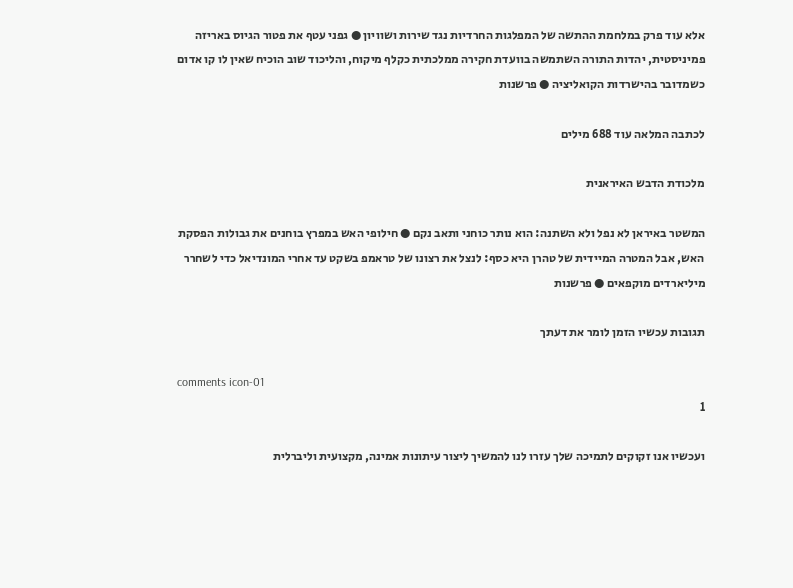אלא עוד פרק במלחמת ההתשה של המפלגות החרדיות נגד שירות ושוויון ● גפני עטף את פטור הגיוס באריזה פמיניסטית, יהדות התורה השתמשה בוועדת חקירה ממלכתית כקלף מיקוח, והליכוד שוב הוכיח שאין לו קו אדום כשמדובר בהישרדות הקואליציה ● פרשנות

לכתבה המלאה עוד 688 מילים

מלכודת הדבש האיראנית

המשטר באיראן לא נפל ולא השתנה: הוא נותר כוחני ותאב נקם ● חילופי האש במפרץ בוחנים את גבולות הפסקת האש, אבל המטרה המיידית של טהרן היא כסף: לנצל את רצונו של טראמפ בשקט עד אחרי המונדיאל כדי לשחרר מיליארדים מוקפאים ● פרשנות

תגובות עכשיו הזמן לומר את דעתך

comments icon-01
1

ועכשיו אנו זקוקים לתמיכה שלך עזרו לנו להמשיך ליצור עיתונות אמינה, מקצועית וליברלית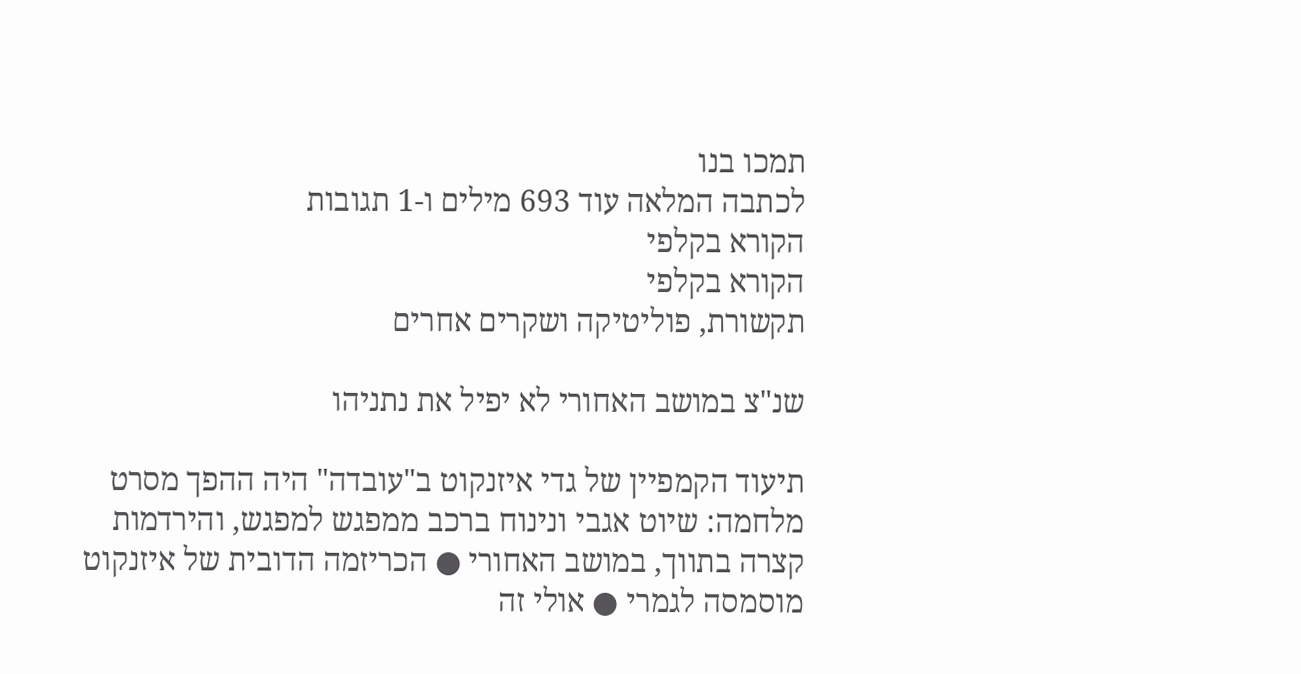תמכו בנו
לכתבה המלאה עוד 693 מילים ו-1 תגובות
הקורא בקלפי
הקורא בקלפי
תקשורת, פוליטיקה ושקרים אחרים

שנ"צ במושב האחורי לא יפיל את נתניהו

תיעוד הקמפיין של גדי איזנקוט ב"עובדה" היה ההפך מסרט מלחמה: שיוט אגבי ונינוח ברכב ממפגש למפגש, והירדמות קצרה בתווך, במושב האחורי ● הכריזמה הדובית של איזנקוט מוסמסה לגמרי ● אולי זה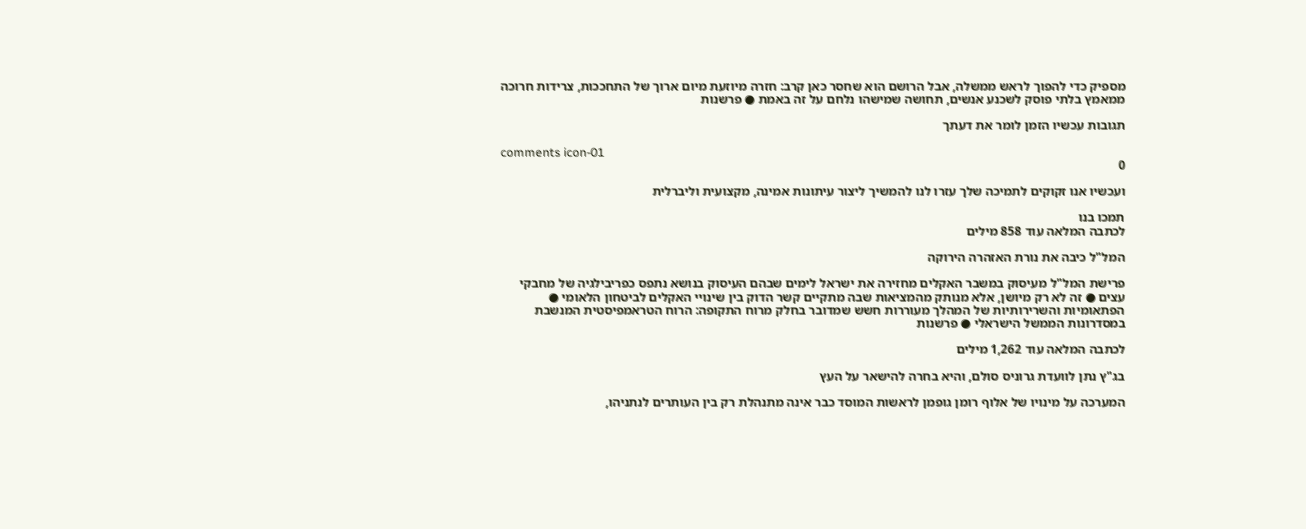מספיק כדי להפוך לראש ממשלה, אבל הרושם הוא שחסר כאן קרב: חזרה מיוזעת מיום ארוך של התחככות, צרידות חרוכה ממאמץ בלתי פוסק לשכנע אנשים, תחושה שמישהו נלחם על זה באמת ● פרשנות

תגובות עכשיו הזמן לומר את דעתך

comments icon-01
0

ועכשיו אנו זקוקים לתמיכה שלך עזרו לנו להמשיך ליצור עיתונות אמינה, מקצועית וליברלית

תמכו בנו
לכתבה המלאה עוד 858 מילים

המל"ל כיבה את נורת האזהרה הירוקה

פרישת המל"ל מעיסוק במשבר האקלים מחזירה את ישראל לימים שבהם העיסוק בנושא נתפס כפריבילגיה של מחבקי עצים ● זה לא רק מיושן, אלא מנותק מהמציאות שבה מתקיים קשר הדוק בין שינויי האקלים לביטחון הלאומי ● הפתאומיות והשרירותיות של המהלך מעוררות חשש שמדובר בחלק מרוח התקופה: הרוח הטראמפיסטית המנשבת במסדרונות הממשל הישראלי ● פרשנות

לכתבה המלאה עוד 1,262 מילים

בג"ץ נתן לוועדת גרוניס סולם, והיא בחרה להישאר על העץ

המערכה על מינויו של אלוף רומן גופמן לראשות המוסד כבר אינה מתנהלת רק בין העותרים לנתניהו,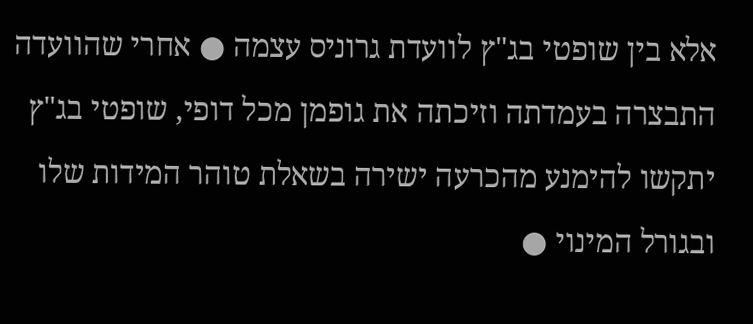אלא בין שופטי בג"ץ לוועדת גרוניס עצמה ● אחרי שהוועדה התבצרה בעמדתה וזיכתה את גופמן מכל דופי, שופטי בג"ץ יתקשו להימנע מהכרעה ישירה בשאלת טוהר המידות שלו ובגורל המינוי ●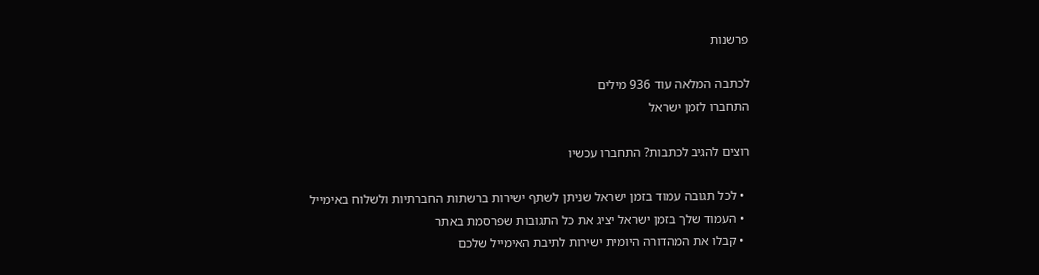פרשנות

לכתבה המלאה עוד 936 מילים
התחברו לזמן ישראל

רוצים להגיב לכתבות? התחברו עכשיו

  • לכל תגובה עמוד בזמן ישראל שניתן לשתף ישירות ברשתות החברתיות ולשלוח באימייל
  • העמוד שלך בזמן ישראל יציג את כל התגובות שפרסמת באתר
  • קבלו את המהדורה היומית ישירות לתיבת האימייל שלכם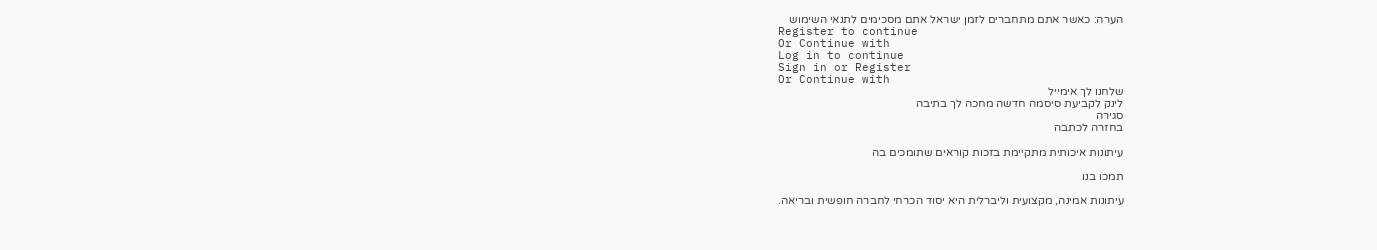הערה: כאשר אתם מתחברים לזמן ישראל אתם מסכימים לתנאי השימוש
Register to continue
Or Continue with
Log in to continue
Sign in or Register
Or Continue with
שלחנו לך אימייל
לינק לקביעת סיסמה חדשה מחכה לך בתיבה
סגירה
בחזרה לכתבה

עיתונות איכותית מתקיימת בזכות קוראים שתומכים בה

תמכו בנו

עיתונות אמינה, מקצועית וליברלית היא יסוד הכרחי לחברה חופשית ובריאה.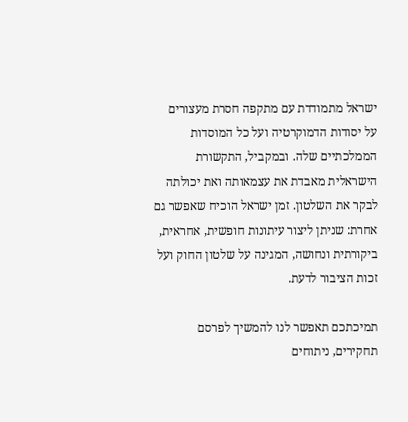ישראל מתמודדת עם מתקפה חסרת מעצורים על יסודות הדמוקרטיה ועל כל המוסדות הממלכתיים שלה. ובמקביל, התקשורת הישראלית מאבדת את עצמאותה ואת יכולתה לבקר את השלטון. זמן ישראל הוכיח שאפשר גם אחרת: שניתן ליצור עיתונות חופשית, אחראית, ביקורתית ונחושה, המגינה על שלטון החוק ועל זכות הציבור לדעת.

תמיכתכם תאפשר לנו להמשיך לפרסם תחקירים, ניתוחים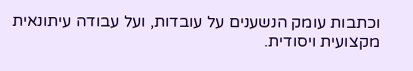וכתבות עומק הנשענים על עובדות, ועל עבודה עיתונאית מקצועית ויסודית.